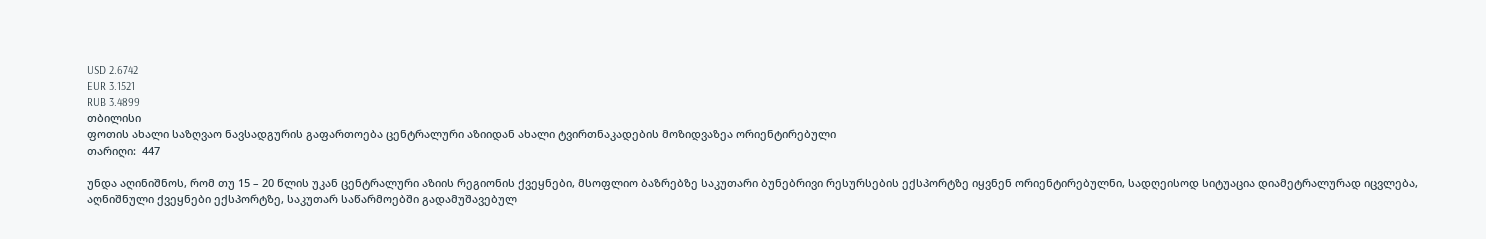USD 2.6742
EUR 3.1521
RUB 3.4899
თბილისი
ფოთის ახალი საზღვაო ნავსადგურის გაფართოება ცენტრალური აზიიდან ახალი ტვირთნაკადების მოზიდვაზეა ორიენტირებული
თარიღი:  447

უნდა აღინიშნოს, რომ თუ 15 – 20 წლის უკან ცენტრალური აზიის რეგიონის ქვეყნები, მსოფლიო ბაზრებზე საკუთარი ბუნებრივი რესურსების ექსპორტზე იყვნენ ორიენტირებულნი, სადღეისოდ სიტუაცია დიამეტრალურად იცვლება, აღნიშნული ქვეყნები ექსპორტზე, საკუთარ საწარმოებში გადამუშავებულ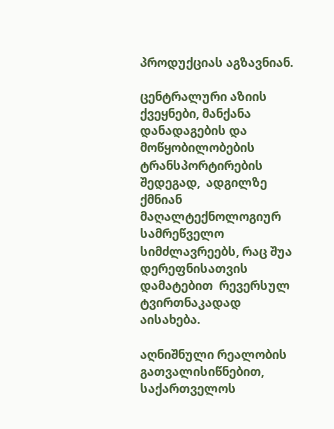პროდუქციას აგზავნიან.

ცენტრალური აზიის ქვეყნები, მანქანა დანადაგების და მოწყობილობების ტრანსპორტირების შედეგად,  ადგილზე ქმნიან მაღალტექნოლოგიურ სამრეწველო სიმძლავრეებს, რაც შუა დერეფნისათვის დამატებით  რევერსულ ტვირთნაკადად აისახება.

აღნიშნული რეალობის გათვალისიწნებით,  საქართველოს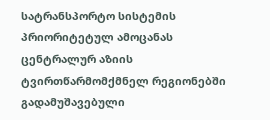სატრანსპორტო სისტემის პრიორიტეტულ ამოცანას ცენტრალურ აზიის ტვირთწარმომქმნელ რეგიონებში  გადამუშავებული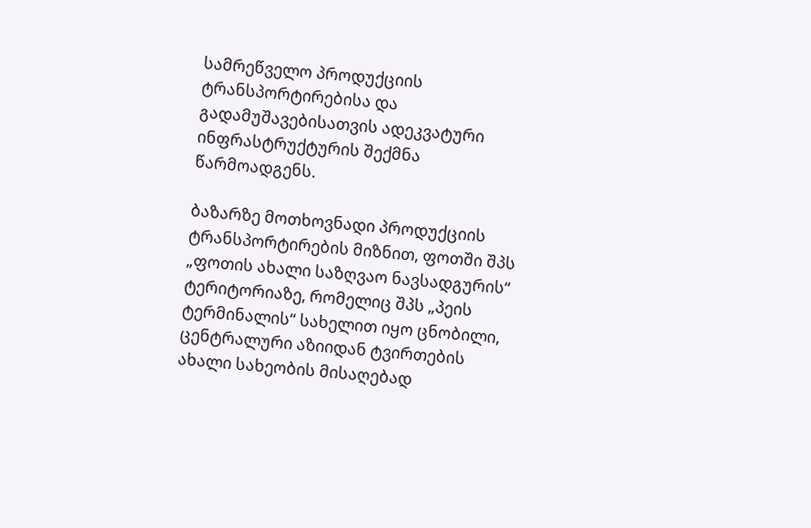სამრეწველო პროდუქციის ტრანსპორტირებისა და გადამუშავებისათვის ადეკვატური ინფრასტრუქტურის შექმნა წარმოადგენს.

ბაზარზე მოთხოვნადი პროდუქციის ტრანსპორტირების მიზნით, ფოთში შპს „ფოთის ახალი საზღვაო ნავსადგურის“ ტერიტორიაზე, რომელიც შპს „პეის ტერმინალის“ სახელით იყო ცნობილი, ცენტრალური აზიიდან ტვირთების ახალი სახეობის მისაღებად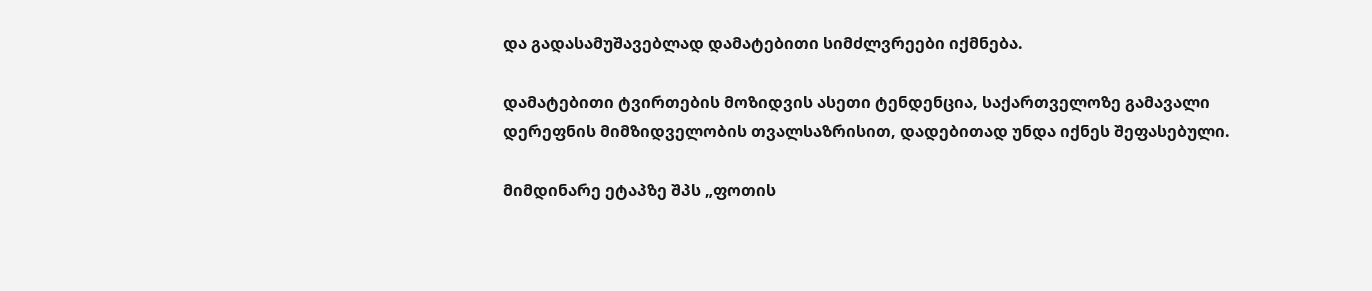და გადასამუშავებლად დამატებითი სიმძლვრეები იქმნება.

დამატებითი ტვირთების მოზიდვის ასეთი ტენდენცია, საქართველოზე გამავალი დერეფნის მიმზიდველობის თვალსაზრისით, დადებითად უნდა იქნეს შეფასებული.

მიმდინარე ეტაპზე შპს „ფოთის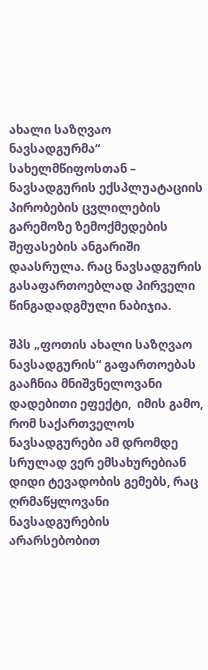ახალი საზღვაო ნავსადგურმა“ სახელმწიფოსთან – ნავსადგურის ექსპლუატაციის პირობების ცვლილების გარემოზე ზემოქმედების შეფასების ანგარიში დაასრულა. რაც ნავსადგურის გასაფართოებლად პირველი წინგადადგმული ნაბიჯია.

შპს „ფოთის ახალი საზღვაო ნავსადგურის“ გაფართოებას გააჩნია მნიშვნელოვანი დადებითი ეფექტი,  იმის გამო, რომ საქართველოს ნავსადგურები ამ დრომდე სრულად ვერ ემსახურებიან დიდი ტევადობის გემებს, რაც ღრმაწყლოვანი ნავსადგურების არარსებობით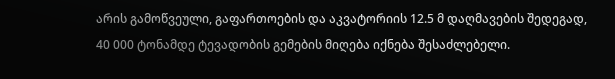არის გამოწვეული, გაფართოების და აკვატორიის 12.5 მ დაღმავების შედეგად, 40 000 ტონამდე ტევადობის გემების მიღება იქნება შესაძლებელი.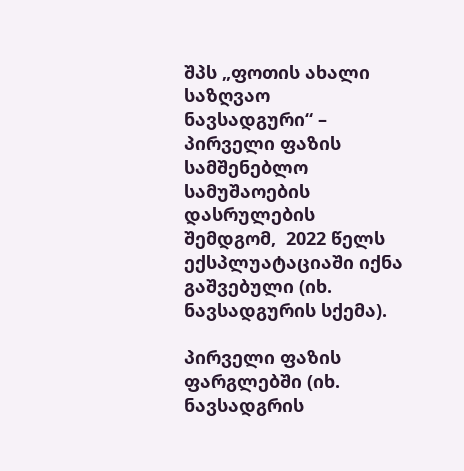შპს „ფოთის ახალი საზღვაო ნავსადგური“ – პირველი ფაზის სამშენებლო სამუშაოების დასრულების შემდგომ,  2022 წელს  ექსპლუატაციაში იქნა გაშვებული (იხ. ნავსადგურის სქემა).

პირველი ფაზის ფარგლებში (იხ. ნავსადგრის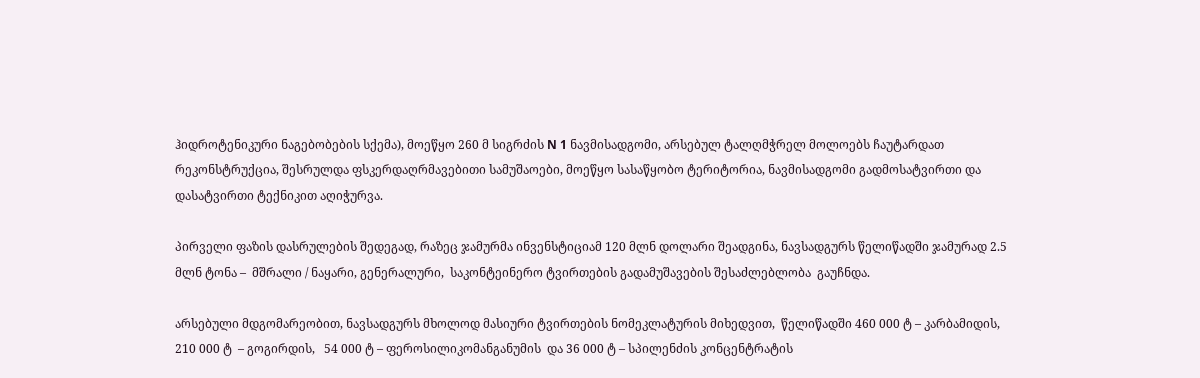ჰიდროტენიკური ნაგებობების სქემა), მოეწყო 260 მ სიგრძის N 1 ნავმისადგომი, არსებულ ტალღმჭრელ მოლოებს ჩაუტარდათ რეკონსტრუქცია, შესრულდა ფსკერდაღრმავებითი სამუშაოები, მოეწყო სასაწყობო ტერიტორია, ნავმისადგომი გადმოსატვირთი და დასატვირთი ტექნიკით აღიჭურვა.

პირველი ფაზის დასრულების შედეგად, რაზეც ჯამურმა ინვენსტიციამ 120 მლნ დოლარი შეადგინა, ნავსადგურს წელიწადში ჯამურად 2.5 მლნ ტონა –  მშრალი / ნაყარი, გენერალური,  საკონტეინერო ტვირთების გადამუშავების შესაძლებლობა  გაუჩნდა.

არსებული მდგომარეობით, ნავსადგურს მხოლოდ მასიური ტვირთების ნომეკლატურის მიხედვით,  წელიწადში 460 000 ტ – კარბამიდის, 210 000 ტ  – გოგირდის,   54 000 ტ – ფეროსილიკომანგანუმის  და 36 000 ტ – სპილენძის კონცენტრატის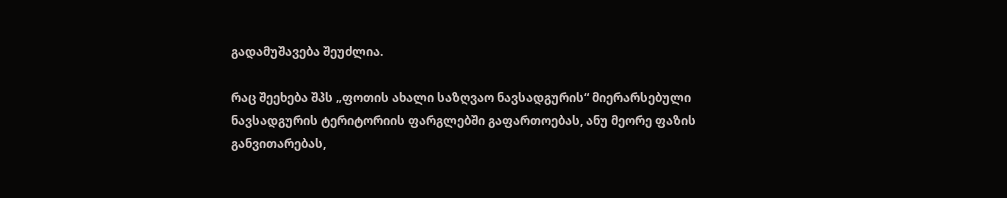გადამუშავება შეუძლია.

რაც შეეხება შპს „ფოთის ახალი საზღვაო ნავსადგურის“ მიერარსებული ნავსადგურის ტერიტორიის ფარგლებში გაფართოებას, ანუ მეორე ფაზის განვითარებას,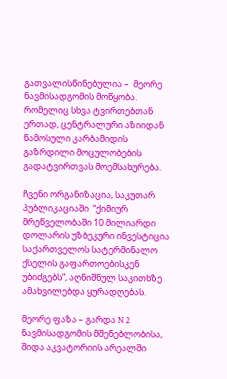გათვალისწინებულია –  მეორე ნავმისადგომის მოწყობა. რომელიც სხვა ტვირთებთან ერთად, ცენტრალური აზიიდან წამოსული კარბამიდის გაზრდილი მოცულობების გადატვირთვას მოემსახურება.

ჩვენი ორგანიზაცია, საკუთარ პუბლიკაციაში  “ქიმიურ მრეწველობაში 10 მილიარდი დოლარის უზბეკური ინვესტიცია საქართველოს სატერმინალო ქსელის გაფართოებისკენ უბიძგებს”, აღნიშნულ საკითხზე ამახვილებდა ყურადღებას.

მეორე ფაზა – გარდა N 2 ნავმისადგომის მშენებლობისა, შიდა აკვატორიის არეალში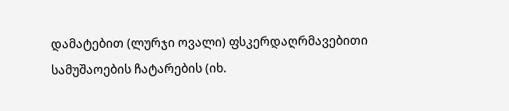დამატებით (ლურჯი ოვალი) ფსკერდაღრმავებითი სამუშაოების ჩატარების (იხ.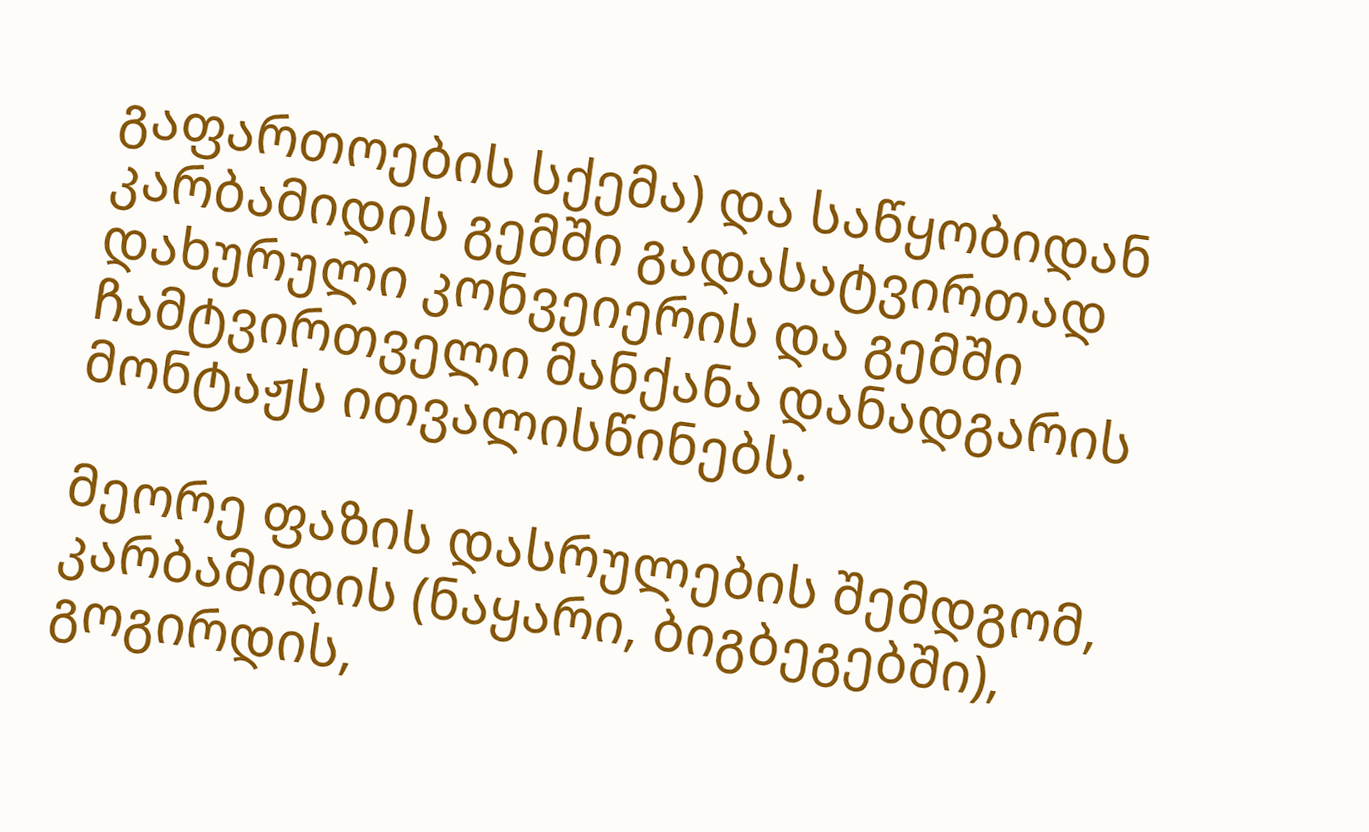გაფართოების სქემა) და საწყობიდან კარბამიდის გემში გადასატვირთად დახურული კონვეიერის და გემში ჩამტვირთველი მანქანა დანადგარის მონტაჟს ითვალისწინებს.

მეორე ფაზის დასრულების შემდგომ, კარბამიდის (ნაყარი, ბიგბეგებში), გოგირდის,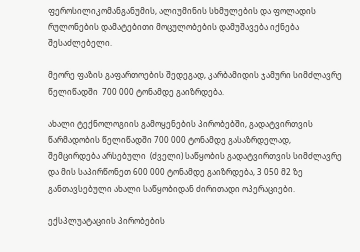ფეროსილიკომანგანუმის, ალიუმინის სხმულების და ფოლადის რულონების დამატებითი მოცულობების დამუშავება იქნება შესაძლებელი.

მეორე ფაზის გაფართოების შედეგად, კარბამიდის ჯამური სიმძლავრე წელიწადში  700 000 ტონამდე გაიზრდება.

ახალი ტექნოლოგიის გამოყენების პირობებში, გადატვირთვის წარმადობის წელიწადში 700 000 ტონამდე გასაზრდელად, შემცირდება არსებული  (ძველი) საწყობის გადატვირთვის სიმძლავრე და მის საპირწონეთ 600 000 ტონამდე გაიზრდება, 3 050 მ2 ზე განთავსებული ახალი საწყობიდან ძირითადი ოპერაციები.

ექსპლუატაციის პირობების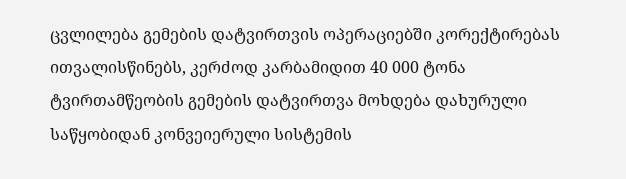ცვლილება გემების დატვირთვის ოპერაციებში კორექტირებას ითვალისწინებს, კერძოდ კარბამიდით 40 000 ტონა ტვირთამწეობის გემების დატვირთვა მოხდება დახურული საწყობიდან კონვეიერული სისტემის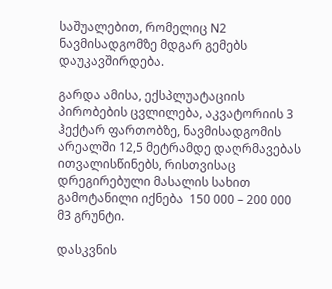საშუალებით, რომელიც N2 ნავმისადგომზე მდგარ გემებს დაუკავშირდება.

გარდა ამისა, ექსპლუატაციის პირობების ცვლილება, აკვატორიის 3 ჰექტარ ფართობზე, ნავმისადგომის არეალში 12,5 მეტრამდე დაღრმავებას ითვალისწინებს, რისთვისაც დრეგირებული მასალის სახით გამოტანილი იქნება  150 000 – 200 000 მ3 გრუნტი.

დასკვნის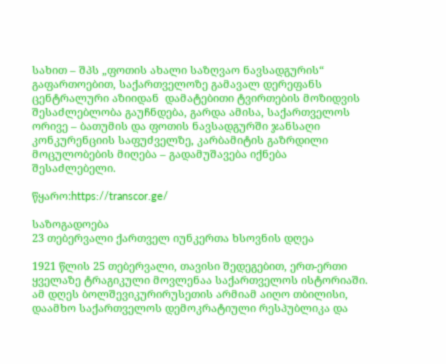სახით – შპს „ფოთის ახალი საზღვაო ნავსადგურის“ გაფართოებით, საქართველოზე გამავალ დერეფანს ცენტრალური აზიიდან  დამატებითი ტვირთების მოზიდვის შესაძლებლობა გაუჩნდება, გარდა ამისა, საქართველოს ორივე – ბათუმის და ფოთის ნავსადგურში ჯანსაღი კონკურენციის საფუძველზე, კარბამიტის გაზრდილი მოცულობების მიღება – გადამუშავება იქნება შესაძლებელი.

წყარო:https://transcor.ge/

საზოგადოება
23 თებერვალი ქართველ იუნკერთა ხსოვნის დღეა

1921 წლის 25 თებერვალი, თავისი შედეგებით, ერთ-ერთი ყველაზე ტრაგიკული მოვლენაა საქართველოს ისტორიაში. ამ დღეს ბოლშევიკურირუსეთის არმიამ აიღო თბილისი, დაამხო საქართველოს დემოკრატიული რესპუბლიკა და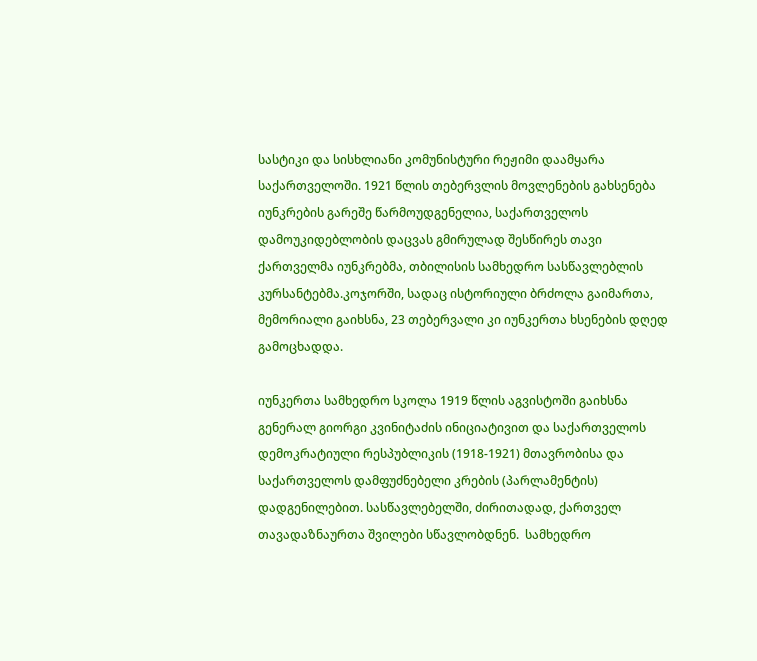სასტიკი და სისხლიანი კომუნისტური რეჟიმი დაამყარა საქართველოში. 1921 წლის თებერვლის მოვლენების გახსენება იუნკრების გარეშე წარმოუდგენელია, საქართველოს დამოუკიდებლობის დაცვას გმირულად შესწირეს თავი ქართველმა იუნკრებმა, თბილისის სამხედრო სასწავლებლის კურსანტებმა.კოჯორში, სადაც ისტორიული ბრძოლა გაიმართა, მემორიალი გაიხსნა, 23 თებერვალი კი იუნკერთა ხსენების დღედ გამოცხადდა.

იუნკერთა სამხედრო სკოლა 1919 წლის აგვისტოში გაიხსნა გენერალ გიორგი კვინიტაძის ინიციატივით და საქართველოს დემოკრატიული რესპუბლიკის (1918-1921) მთავრობისა და საქართველოს დამფუძნებელი კრების (პარლამენტის) დადგენილებით. სასწავლებელში, ძირითადად, ქართველ თავადაზნაურთა შვილები სწავლობდნენ.  სამხედრო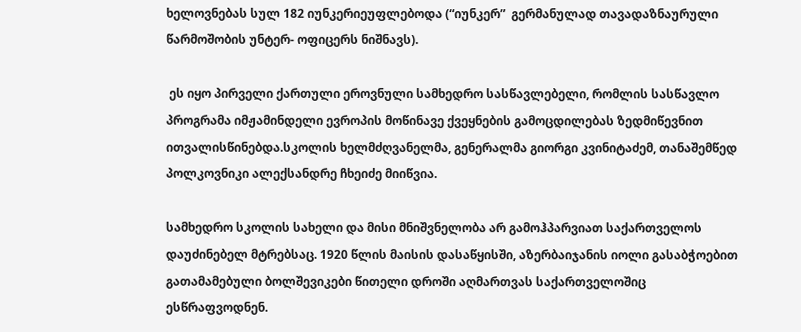ხელოვნებას სულ 182 იუნკერიეუფლებოდა (“იუნკერ”  გერმანულად თავადაზნაურული წარმოშობის უნტერ- ოფიცერს ნიშნავს).

 ეს იყო პირველი ქართული ეროვნული სამხედრო სასწავლებელი, რომლის სასწავლო პროგრამა იმჟამინდელი ევროპის მოწინავე ქვეყნების გამოცდილებას ზედმიწევნით ითვალისწინებდა.სკოლის ხელმძღვანელმა, გენერალმა გიორგი კვინიტაძემ, თანაშემწედ პოლკოვნიკი ალექსანდრე ჩხეიძე მიიწვია.

სამხედრო სკოლის სახელი და მისი მნიშვნელობა არ გამოჰპარვიათ საქართველოს დაუძინებელ მტრებსაც. 1920 წლის მაისის დასაწყისში, აზერბაიჯანის იოლი გასაბჭოებით გათამამებული ბოლშევიკები წითელი დროში აღმართვას საქართველოშიც ესწრაფვოდნენ.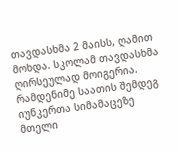თავდასხმა 2 მაისს, ღამით მოხდა. სკოლამ თავდასხმა ღირსეულად მოიგერია. რამდენიმე საათის შემდეგ იუნკერთა სიმამაცეზე მთელი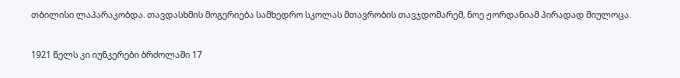თბილისი ლაპარაკობდა. თავდასხმის მოგერიება სამხედრო სკოლას მთავრობის თავჯდომარემ, ნოე ჟორდანიამ პირადად მიულოცა.

1921 წელს კი იუნკერები ბრძოლაში 17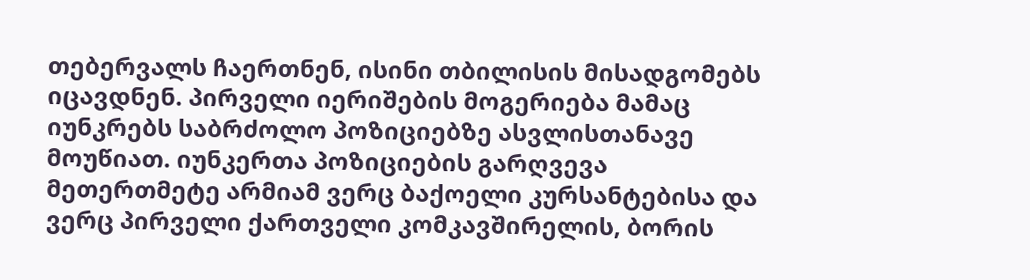თებერვალს ჩაერთნენ, ისინი თბილისის მისადგომებს იცავდნენ. პირველი იერიშების მოგერიება მამაც იუნკრებს საბრძოლო პოზიციებზე ასვლისთანავე მოუწიათ. იუნკერთა პოზიციების გარღვევა მეთერთმეტე არმიამ ვერც ბაქოელი კურსანტებისა და ვერც პირველი ქართველი კომკავშირელის, ბორის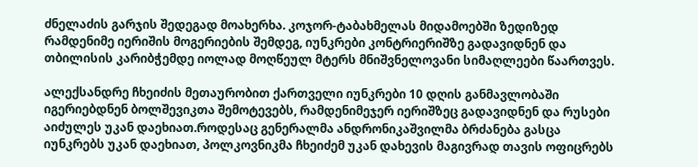ძნელაძის გარჯის შედეგად მოახერხა. კოჯორ-ტაბახმელას მიდამოებში ზედიზედ რამდენიმე იერიშის მოგერიების შემდეგ, იუნკრები კონტრიერიშზე გადავიდნენ და თბილისის კარიბჭემდე იოლად მოღწეულ მტერს მნიშვნელოვანი სიმაღლეები წაართვეს.

ალექსანდრე ჩხეიძის მეთაურობით ქართველი იუნკრები 10 დღის განმავლობაში იგერიებდნენ ბოლშევიკთა შემოტევებს, რამდენიმეჯერ იერიშზეც გადავიდნენ და რუსები აიძულეს უკან დაეხიათ.როდესაც გენერალმა ანდრონიკაშვილმა ბრძანება გასცა იუნკრებს უკან დაეხიათ, პოლკოვნიკმა ჩხეიძემ უკან დახევის მაგივრად თავის ოფიცრებს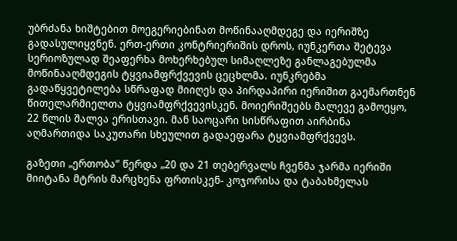უბრძანა ხიშტებით მოეგერიებინათ მოწინააღმდეგე და იერიშზე გადასულიყვნენ. ერთ-ერთი კონტრიერიშის დროს, იუნკერთა შეტევა სერიოზულად შეაფერხა მოხერხებულ სიმაღლეზე განლაგებულმა მოწინააღმდეგის ტყვიამფრქვევის ცეცხლმა. იუნკრებმა გადაწყვეტილება სწრაფად მიიღეს და პირდაპირი იერიშით გაემართნენ წითელარმიელთა ტყვიამფრქვევისკენ. მოიერიშეებს მალევე გამოეყო, 22 წლის შალვა ერისთავი. მან საოცარი სისწრაფით აირბინა აღმართიდა საკუთარი სხეულით გადაეფარა ტყვიამფრქვევს.

გაზეთი „ერთობა“ წერდა „20 და 21 თებერვალს ჩვენმა ჯარმა იერიში მიიტანა მტრის მარცხენა ფრთისკენ- კოჯორისა და ტაბახმელას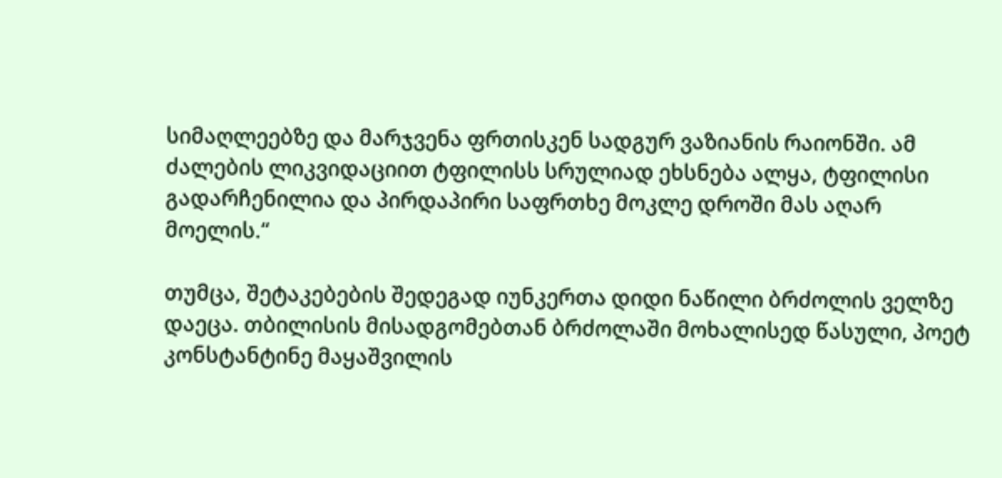სიმაღლეებზე და მარჯვენა ფრთისკენ სადგურ ვაზიანის რაიონში. ამ ძალების ლიკვიდაციით ტფილისს სრულიად ეხსნება ალყა, ტფილისი გადარჩენილია და პირდაპირი საფრთხე მოკლე დროში მას აღარ მოელის.“

თუმცა, შეტაკებების შედეგად იუნკერთა დიდი ნაწილი ბრძოლის ველზე დაეცა. თბილისის მისადგომებთან ბრძოლაში მოხალისედ წასული, პოეტ კონსტანტინე მაყაშვილის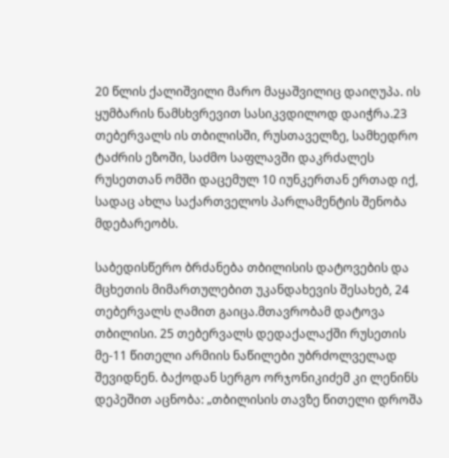20 წლის ქალიშვილი მარო მაყაშვილიც დაიღუპა. ის ყუმბარის ნამსხვრევით სასიკვდილოდ დაიჭრა.23 თებერვალს ის თბილისში, რუსთაველზე, სამხედრო ტაძრის ეზოში, საძმო საფლავში დაკრძალეს რუსეთთან ომში დაცემულ 10 იუნკერთან ერთად იქ, სადაც ახლა საქართველოს პარლამენტის შენობა მდებარეობს.

საბედისწერო ბრძანება თბილისის დატოვების და მცხეთის მიმართულებით უკანდახევის შესახებ, 24 თებერვალს ღამით გაიცა.მთავრობამ დატოვა თბილისი. 25 თებერვალს დედაქალაქში რუსეთის მე-11 წითელი არმიის ნაწილები უბრძოლველად შევიდნენ. ბაქოდან სერგო ორჯონიკიძემ კი ლენინს დეპეშით აცნობა: „თბილისის თავზე წითელი დროშა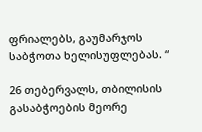ფრიალებს, გაუმარჯოს საბჭოთა ხელისუფლებას. “

26 თებერვალს, თბილისის გასაბჭოების მეორე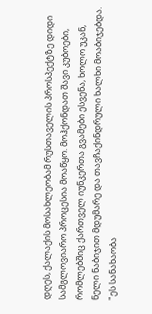დღეს, ქალაქის მოსახლეობამ რუსთაველის პროსპექტზე დიდი სამგლოვიარო პროცესია მოაწყო. მოჰქონდათ შავი კუბოები, რომლებშიც ქართველ იუნკერთა გვამები ესვენა, ხოლო უკან, ნელი ნაბიჯით მდუმარე და თავჩაქინდრული ხალხი მოაბიჯებდა. "ეს სანახაობა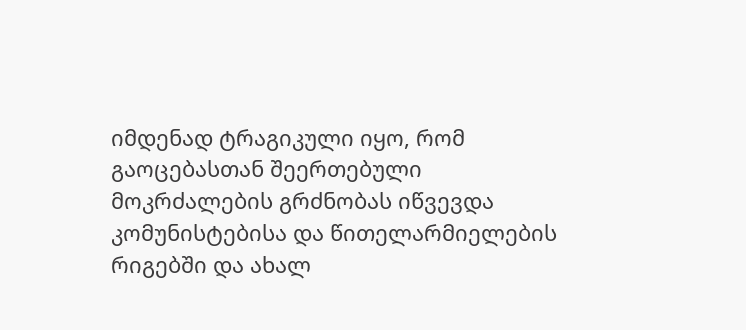იმდენად ტრაგიკული იყო, რომ გაოცებასთან შეერთებული მოკრძალების გრძნობას იწვევდა კომუნისტებისა და წითელარმიელების რიგებში და ახალ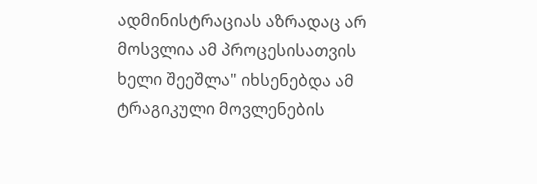ადმინისტრაციას აზრადაც არ მოსვლია ამ პროცესისათვის ხელი შეეშლა" იხსენებდა ამ ტრაგიკული მოვლენების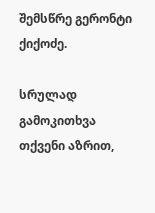შემსწრე გერონტი ქიქოძე.

სრულად
გამოკითხვა
თქვენი აზრით,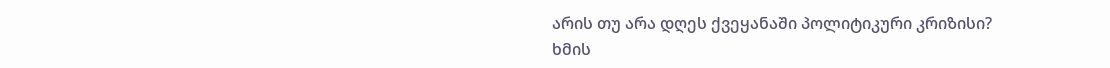არის თუ არა დღეს ქვეყანაში პოლიტიკური კრიზისი?
ხმის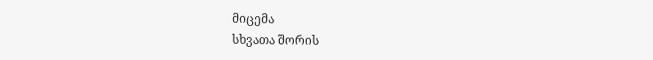მიცემა
სხვათა შორის